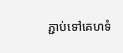ភ្ជាប់ទៅគេហទំ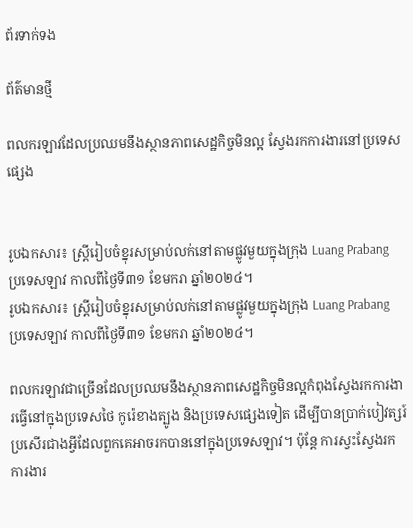ព័រទាក់ទង

ព័ត៌មានថ្មី

ពលករឡាវដែលប្រឈមនឹងស្ថានភាពសេដ្ឋកិច្ចមិនល្អ ស្វែងរកការងារនៅប្រទេសផ្សេង


រូបឯកសារ៖ ស្ត្រីរៀបចំខ្នុរសម្រាប់លក់នៅតាមផ្លូវមួយក្នុងក្រុង Luang Prabang ប្រទេសឡាវ កាលពីថ្ងៃទី៣១ ខែមករា ឆ្នាំ២០២៤។
រូបឯកសារ៖ ស្ត្រីរៀបចំខ្នុរសម្រាប់លក់នៅតាមផ្លូវមួយក្នុងក្រុង Luang Prabang ប្រទេសឡាវ កាលពីថ្ងៃទី៣១ ខែមករា ឆ្នាំ២០២៤។

ពលករឡាវជាច្រើនដែលប្រឈមនឹងស្ថានភាពសេដ្ឋកិច្ចមិនល្អកំពុងស្វែងរកការងារធ្វើនៅក្នុងប្រទេសថៃ កូរ៉េខាងត្បូង និងប្រទេសផ្សេងទៀត ដើម្បីបានប្រាក់បៀវត្សរ៍ប្រសើរជាងអ្វីដែលពួកគេអាចរកបាននៅក្នុងប្រទេសឡាវ។ ប៉ុន្តែ ការស្វះស្វែងរកការងារ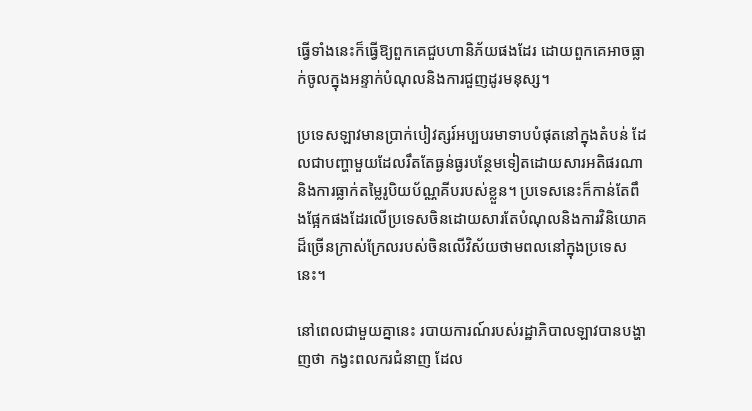ធ្វើទាំងនេះក៏ធ្វើឱ្យពួកគេជួបហានិភ័យផងដែរ ដោយពួកគេអាចធ្លាក់ចូលក្នុងអន្ទាក់បំណុលនិងការជួញដូរមនុស្ស។

ប្រទេសឡាវមានប្រាក់បៀវត្សរ៍អប្បបរមាទាបបំផុតនៅក្នុងតំបន់ ដែលជាបញ្ហាមួយដែលរឹតតែធ្ងន់ធ្ងរបន្ថែមទៀតដោយសារអតិផរណានិងការធ្លាក់តម្លៃរូបិយប័ណ្ណគីបរបស់ខ្លួន។ ប្រទេសនេះក៏កាន់តែពឹងផ្អែកផងដែរលើប្រទេសចិនដោយសារតែបំណុលនិងការវិនិយោគដ៏ច្រើនក្រាស់ក្រែលរបស់ចិនលើវិស័យថាមពលនៅក្នុងប្រទេសនេះ។

នៅពេលជាមួយគ្នានេះ របាយការណ៍របស់រដ្ឋាភិបាលឡាវបានបង្ហាញថា កង្វះពលករជំនាញ ដែល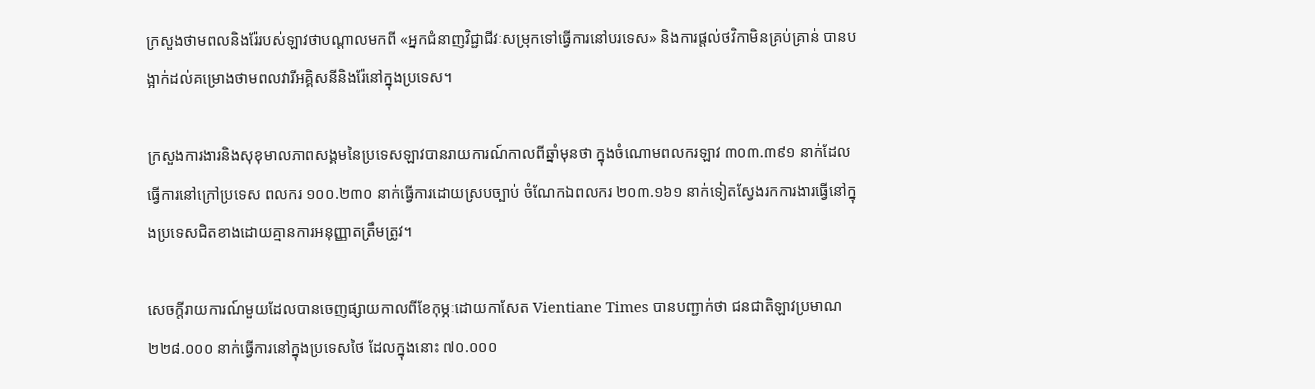ក្រសួងថាមពលនិងរ៉ែរបស់ឡាវថាបណ្តាលមកពី «អ្នកជំនាញវិជ្ជាជីវៈសម្រុកទៅធ្វើការនៅបរទេស» និងការផ្តល់ថវិកាមិនគ្រប់គ្រាន់ បានបង្អាក់ដល់គម្រោងថាមពលវារីអគ្គិសនីនិងរ៉ែនៅក្នុងប្រទេស។

ក្រសួងការងារនិងសុខុមាលភាពសង្គមនៃប្រទេសឡាវបានរាយការណ៍កាលពីឆ្នាំមុនថា ក្នុងចំណោមពលករឡាវ ៣០៣.៣៩១ នាក់ដែលធ្វើការនៅក្រៅប្រទេស ពលករ ១០០.២៣០ នាក់ធ្វើការដោយស្របច្បាប់ ចំណែកឯពលករ ២០៣.១៦១ នាក់ទៀតស្វែងរកការងារធ្វើនៅក្នុងប្រទេសជិតខាងដោយគ្មានការអនុញ្ញាតត្រឹមត្រូវ។

សេចក្តីរាយការណ៍មួយដែលបានចេញផ្សាយកាលពីខែកុម្ភៈដោយកាសែត Vientiane Times បានបញ្ជាក់ថា ជនជាតិឡាវប្រមាណ ២២៨.០០០ នាក់ធ្វើការនៅក្នុងប្រទេសថៃ ដែលក្នុងនោះ ៧០.០០០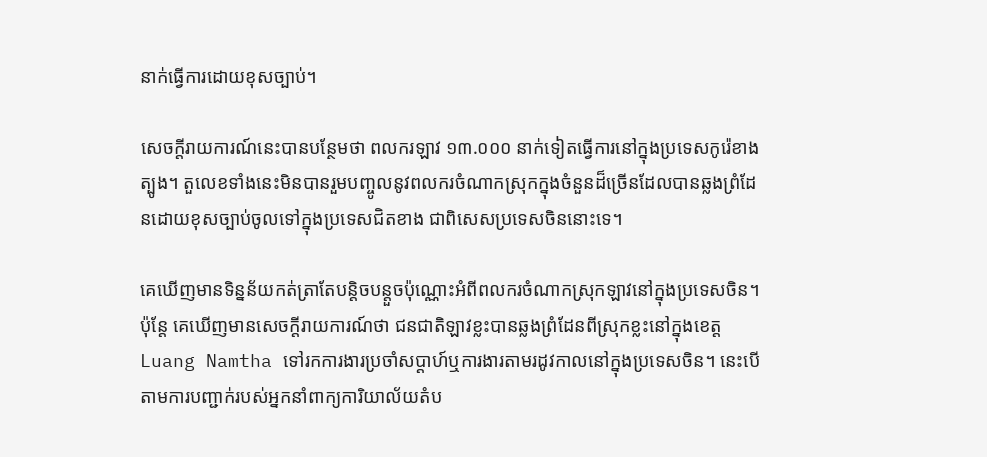នាក់ធ្វើការដោយខុសច្បាប់។

សេចក្ដីរាយការណ៍នេះបានបន្ថែមថា ពលករឡាវ ១៣.០០០ នាក់ទៀតធ្វើការនៅក្នុងប្រទេសកូរ៉េខាងត្បូង។ តួលេខទាំងនេះមិនបានរួមបញ្ចូលនូវពលករចំណាកស្រុកក្នុងចំនួនដ៏ច្រើនដែលបានឆ្លងព្រំដែនដោយខុសច្បាប់ចូលទៅក្នុងប្រទេសជិតខាង ជាពិសេសប្រទេសចិននោះទេ។

គេឃើញមានទិន្នន័យកត់ត្រាតែបន្តិចបន្តួចប៉ុណ្ណោះអំពីពលករចំណាកស្រុកឡាវនៅក្នុងប្រទេសចិន។ ប៉ុន្តែ គេឃើញមានសេចក្ដីរាយការណ៍ថា ជនជាតិឡាវខ្លះបានឆ្លងព្រំដែនពីស្រុកខ្លះនៅក្នុងខេត្ត Luang Namtha ទៅរកការងារប្រចាំសប្ដាហ៍ឬការងារតាមរដូវកាលនៅក្នុងប្រទេសចិន។ នេះបើតាមការបញ្ជាក់របស់អ្នកនាំពាក្យការិយាល័យតំប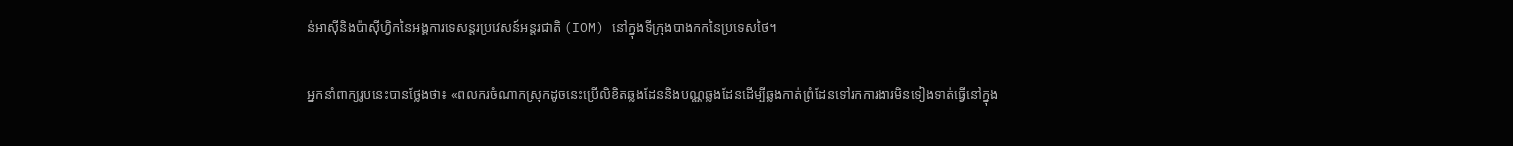ន់អាស៊ីនិងប៉ាស៊ីហ្វិកនៃអង្គការទេសន្តរប្រវេសន៍អន្តរជាតិ (IOM) នៅក្នុងទីក្រុងបាងកកនៃប្រទេសថៃ។

អ្នកនាំពាក្យរូបនេះបានថ្លែងថា៖ «ពលករចំណាកស្រុកដូចនេះប្រើលិខិតឆ្លងដែននិងបណ្ណឆ្លងដែនដើម្បីឆ្លងកាត់ព្រំដែនទៅរកការងារមិនទៀងទាត់ធ្វើនៅក្នុង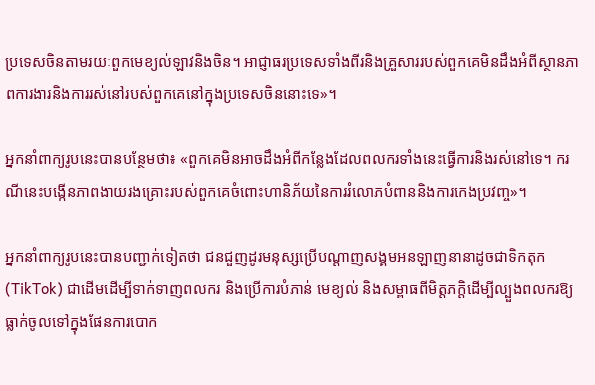ប្រទេសចិនតាមរយៈពួកមេខ្យល់ឡាវនិងចិន។ អាជ្ញាធរប្រទេសទាំងពីរនិងគ្រួសាររបស់ពួកគេមិនដឹងអំពីស្ថានភាពការងារនិងការរស់នៅរបស់ពួកគេនៅក្នុងប្រទេសចិននោះទេ»។

អ្នកនាំពាក្យរូបនេះបានបន្ថែមថា៖ «ពួកគេមិនអាចដឹងអំពីកន្លែងដែលពលករទាំងនេះធ្វើការនិងរស់នៅទេ។ ករណីនេះបង្កើនភាពងាយរងគ្រោះរបស់ពួកគេចំពោះហានិភ័យនៃការរំលោភបំពាននិងការកេងប្រវញ្ច»។

អ្នកនាំពាក្យរូបនេះបានបញ្ជាក់ទៀតថា ជនជួញដូរមនុស្សប្រើបណ្តាញសង្គមអនឡាញនានាដូចជាទិកតុក (TikTok) ជាដើមដើម្បីទាក់ទាញពលករ និងប្រើការបំភាន់ មេខ្យល់ និងសម្ពាធពីមិត្តភក្តិដើម្បីល្បួងពលករឱ្យធ្លាក់ចូលទៅក្នុងផែនការបោក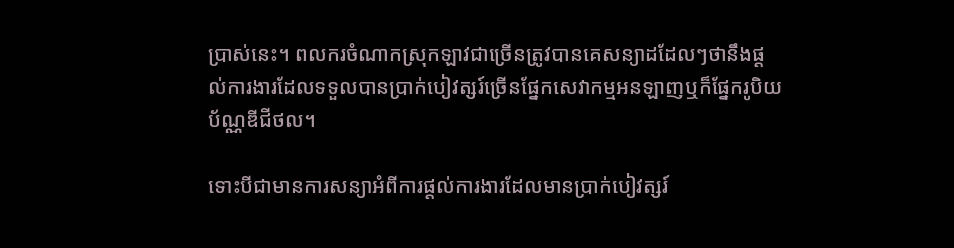ប្រាស់នេះ។ ពលករចំណាកស្រុកឡាវជាច្រើនត្រូវបានគេសន្យាដដែលៗថានឹងផ្ដល់ការងារដែលទទួលបានប្រាក់បៀវត្សរ៍ច្រើនផ្នែកសេវាកម្មអនឡាញឬក៏ផ្នែករូបិយប័ណ្ណឌីជីថល។

ទោះបីជាមានការសន្យាអំពីការផ្ដល់ការងារដែលមានប្រាក់បៀវត្សរ៍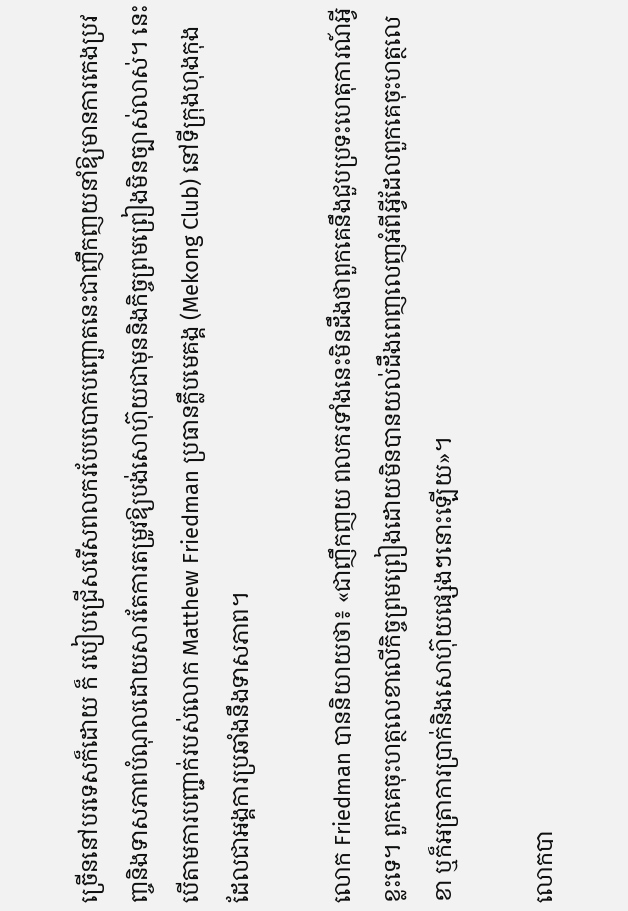ច្រើននៅបរទេសក៏ដោយ ក៏ របៀបជ្រើសរើសពលករបែបបោកបញ្ឆោតនេះជាញឹកញយនាំឱ្យមានការកេងប្រវញ្ចនិងទាសភាពបំណុលដោយសារតែការតម្រូវឱ្យបង់សោហ៊ុយជាមុននិងកិច្ចព្រមព្រៀងមិនច្បាស់លាស់។ នេះបើតាមការបញ្ជាក់របស់លោក Matthew Friedman ប្រធានក្លឹបមេគង្គ (Mekong Club) នៅទីក្រុងហុងកុង ដែលជាអង្គការប្រឆាំងនឹងទាសភាព។

លោក Friedman បាននិយាយថា៖ «ជាញឹកញយ ពលករទាំងនេះមិនដឹងថាពួកគេនឹងជួបប្រទះហេតុការណ៍អ្វីខ្លះទេ។ ពួកគេចុះហត្ថលេខាលើកិច្ចព្រមព្រៀងដោយមិនបានយល់ដឹងពេញលេញអំពីអ្វីដែលពួកគេចុះហត្ថលេខា ឬក៏អត្រាការប្រាក់និងសោហ៊ុយផ្សេងៗនោះឡើយ»។

លោកបា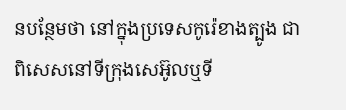នបន្ថែមថា នៅក្នុងប្រទេសកូរ៉េខាងត្បូង ជាពិសេសនៅទីក្រុងសេអ៊ូលឬទី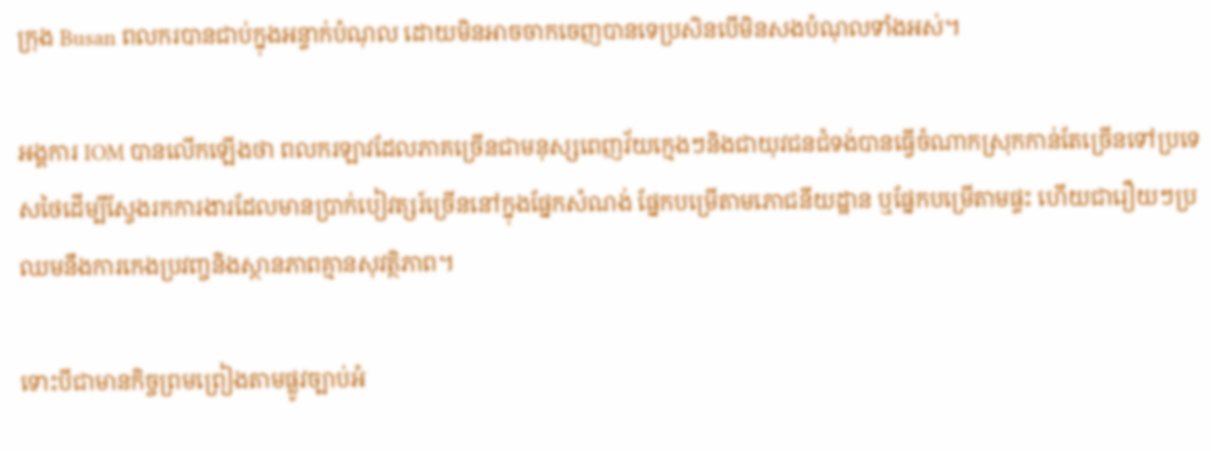ក្រុង Busan ពលករបានជាប់ក្នុងអន្ទាក់បំណុល ដោយមិនអាចចាកចេញបានទេប្រសិនបើមិនសងបំណុលទាំងអស់។

អង្គការ IOM បានលើកឡើងថា ពលករឡាវដែលភាគច្រើនជាមនុស្សពេញវ័យក្មេងៗនិងជាយុវជនជំទង់បានធ្វើចំណាកស្រុកកាន់តែច្រើនទៅប្រទេសថៃដើម្បីស្វែងរកការងារដែលមានប្រាក់បៀវត្សរ៍ច្រើននៅក្នុងផ្នែកសំណង់ ផ្នែកបម្រើតាមភោជនីយដ្ឋាន ឬផ្នែកបម្រើតាមផ្ទះ ហើយជារឿយៗប្រឈមនឹងការកេងប្រវញ្ចនិងស្ថានភាពគ្មានសុវត្ថិភាព។

ទោះបីជាមានកិច្ចព្រមព្រៀងតាមផ្លូវច្បាប់អំ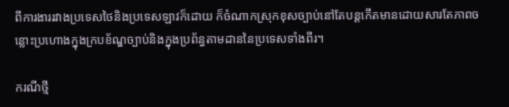ពីការងាររវាងប្រទេសថៃនិងប្រទេសឡាវក៏ដោយ ក៏ចំណាកស្រុកខុសច្បាប់នៅតែបន្តកើតមានដោយសារតែភាពចន្លោះប្រហោងក្នុងក្របខ័ណ្ឌច្បាប់និងក្នុងប្រព័ន្ធតាមដាននៃប្រទេសទាំងពីរ។

ករណីថ្មី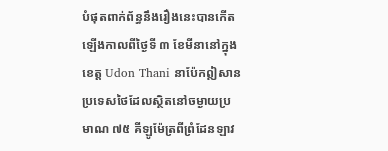បំផុតពាក់ព័ន្ធនឹងរឿងនេះបានកើតឡើងកាលពីថ្ងៃទី ៣ ខែមីនានៅក្នុងខេត្ត Udon Thani នាប៉ែកឦសានប្រទេសថៃដែលស្ថិតនៅចម្ងាយប្រមាណ ៧៥ គីឡូម៉ែត្រពីព្រំដែនឡាវ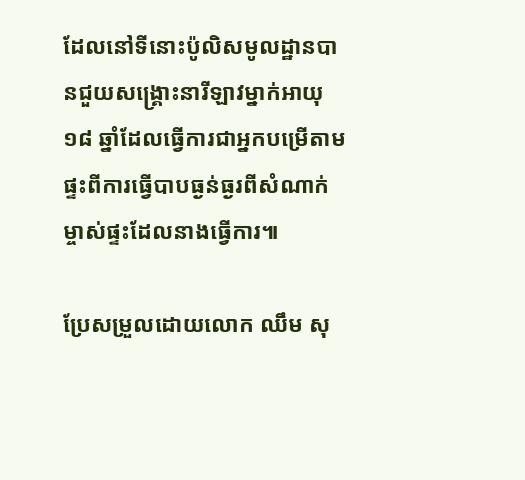ដែលនៅទីនោះប៉ូលិសមូលដ្ឋានបានជួយសង្គ្រោះនារីឡាវម្នាក់អាយុ ១៨ ឆ្នាំដែលធ្វើការជាអ្នកបម្រើតាមផ្ទះពីការធ្វើបាបធ្ងន់ធ្ងរពីសំណាក់ម្ចាស់ផ្ទះដែលនាងធ្វើការ៕

ប្រែសម្រួលដោយលោក ឈឹម សុ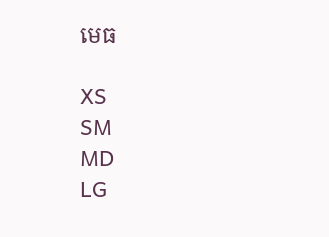មេធ

XS
SM
MD
LG